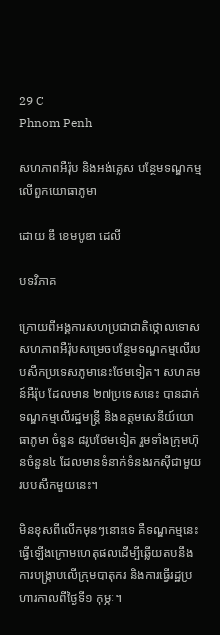29 C
Phnom Penh

សហភាពអឺរ៉ុប និងអង់គ្លេស បន្ថែមទណ្ឌកម្មលើពួកយោធាភូមា

ដោយ ឌឹ ខេមបូឌា ដេលី

បទវិភាគ

ក្រោយពីអង្គការសហប្រជាជាតិថ្កោលទោស សហភាពអឺរ៉ុបសម្រេចបន្ថែមទណ្ឌកម្មលើរបបសឹកប្រទេសភូមានេះថែមទៀត។ សហគមន៍អឺរ៉ុប ដែលមាន ២៧ប្រទេសនេះ បានដាក់ទណ្ឌកម្មលើរដ្ឋមន្ត្រី និងឧត្តមសេនីយ៍យោធាភូមា ចំនួន ៨រូបថែមទៀត រួមទាំងក្រុមហ៊ុនចំនួន៤ ដែលមានទំនាក់ទំនងរកស៊ីជាមួយរបបសឹកមួយនេះ។

មិនខុសពីលើកមុនៗនោះទេ គឺទណ្ឌកម្មនេះធ្វើឡើងក្រោមហេតុផលដើម្បីឆ្លើយតបនឹងការបង្ក្រាបលើក្រុមបាតុករ និងការធ្វើរដ្ឋប្រហារកាលពីថ្ងៃទី១ កុម្ភៈ។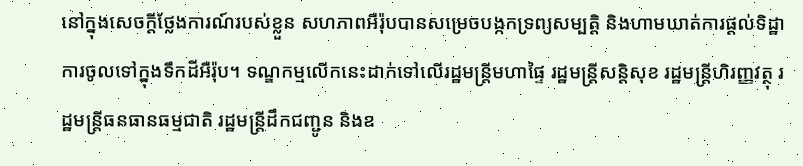នៅក្នុងសេចក្ដីថ្លែងការណ៍របស់ខ្លួន សហភាពអឺរ៉ុបបានសម្រេចបង្កកទ្រព្យសម្បត្តិ និងហាមឃាត់ការផ្តល់ទិដ្ឋាការចូលទៅក្នុងទឹកដីអឺរ៉ុប។ ទណ្ឌកម្មលើកនេះដាក់ទៅលើរដ្ឋមន្ត្រីមហាផ្ទៃ រដ្ឋមន្ត្រីសន្តិសុខ រដ្ឋមន្ត្រីហិរញ្ញវត្ថុ រដ្ឋមន្ត្រីធនធានធម្មជាតិ រដ្ឋមន្ត្រីដឹកជញ្ជូន និងឧ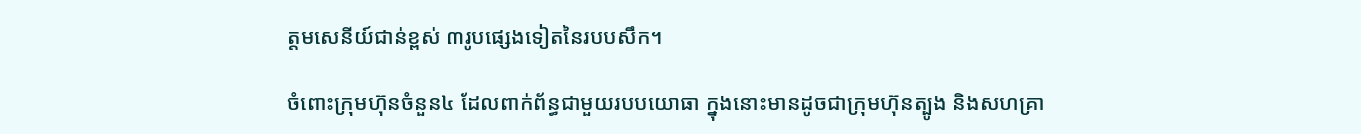ត្តមសេនីយ៍ជាន់ខ្ពស់ ៣រូបផ្សេងទៀតនៃរបបសឹក។

ចំពោះក្រុមហ៊ុនចំនួន៤ ដែលពាក់ព័ន្ធជាមួយរបបយោធា ក្នុងនោះមានដូចជាក្រុមហ៊ុនត្បូង និងសហគ្រា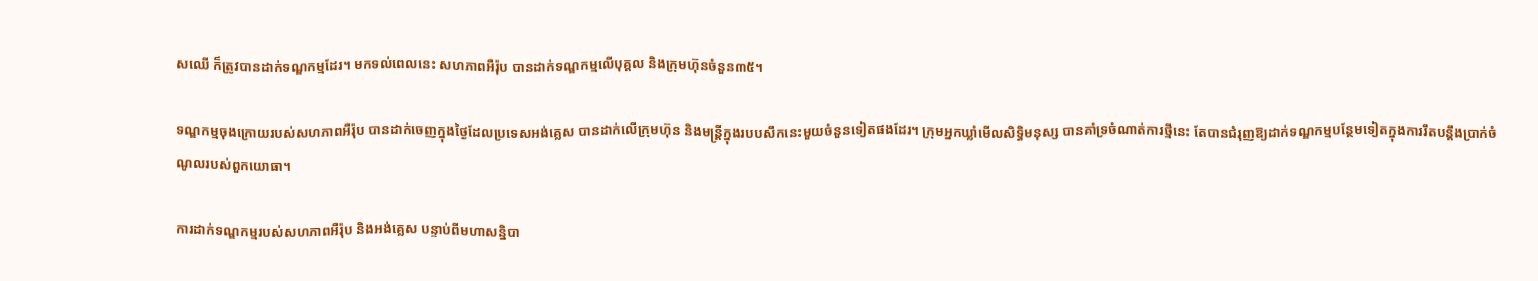សឈើ ក៏ត្រូវបានដាក់ទណ្ឌកម្មដែរ។ មកទល់ពេលនេះ សហភាពអឺរ៉ុប បានដាក់ទណ្ឌកម្មលើបុគ្គល និងក្រុមហ៊ុនចំនួន៣៥។

ទណ្ឌកម្មចុងក្រោយរបស់សហភាពអឺរ៉ុប បានដាក់ចេញក្នុងថ្ងៃដែលប្រទេសអង់គ្លេស បានដាក់លើក្រុមហ៊ុន និងមន្ត្រីក្នុងរបបសឹកនេះមួយចំនួនទៀតផងដែរ។ ក្រុមអ្នកឃ្លាំមើលសិទ្ធិមនុស្ស បានគាំទ្រចំណាត់ការថ្មីនេះ តែបានជំរុញឱ្យដាក់ទណ្ឌកម្មបន្ថែមទៀតក្នុងការរឹតបន្តឹងប្រាក់ចំណូលរបស់ពួកយោធា។

ការដាក់ទណ្ឌកម្មរបស់សហភាពអឺរ៉ុប និងអង់គ្លេស បន្ទាប់ពីមហាសន្និបា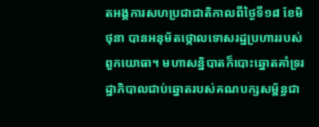តអង្គការសហប្រជាជាតិកាលពីថ្ងៃទី១៨ ខែមិថុនា បានអនុម័តថ្កោលទោសរដ្ឋប្រហាររបស់ពួកយោធា។ មហាសន្និបាតក៏បោះឆ្នោតគាំទ្ររដ្ឋាភិបាលជាប់ឆ្នោតរបស់គណបក្សសម្ព័ន្ធជា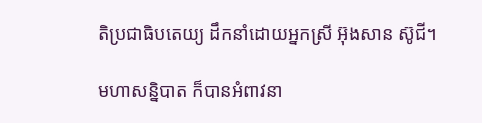តិប្រជាធិបតេយ្យ ដឹកនាំដោយអ្នកស្រី អ៊ុងសាន ស៊ូជី។

មហាសន្និបាត ក៏បានអំពាវនា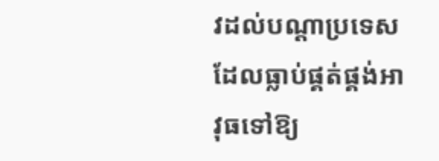វដល់បណ្ដាប្រទេសដែលធ្លាប់ផ្គត់ផ្គង់អាវុធទៅឱ្យ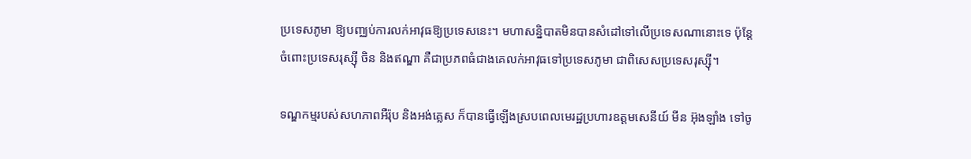ប្រទេសភូមា ឱ្យបញ្ឈប់ការលក់អាវុធឱ្យប្រទេសនេះ។ មហាសន្និបាតមិនបានសំដៅទៅលើប្រទេសណានោះទេ ប៉ុន្តែចំពោះប្រទេសរុស្ស៊ី ចិន និងឥណ្ឌា គឺជាប្រភពធំជាងគេលក់អាវុធទៅប្រទេសភូមា ជាពិសេសប្រទេសរុស្ស៊ី។

ទណ្ឌកម្មរបស់សហភាពអឺរ៉ុប និងអង់គ្លេស ក៏បានធ្វើឡើងស្របពេលមេរដ្ឋប្រហារឧត្តមសេនីយ៍ មីន អ៊ុងឡាំង ទៅចូ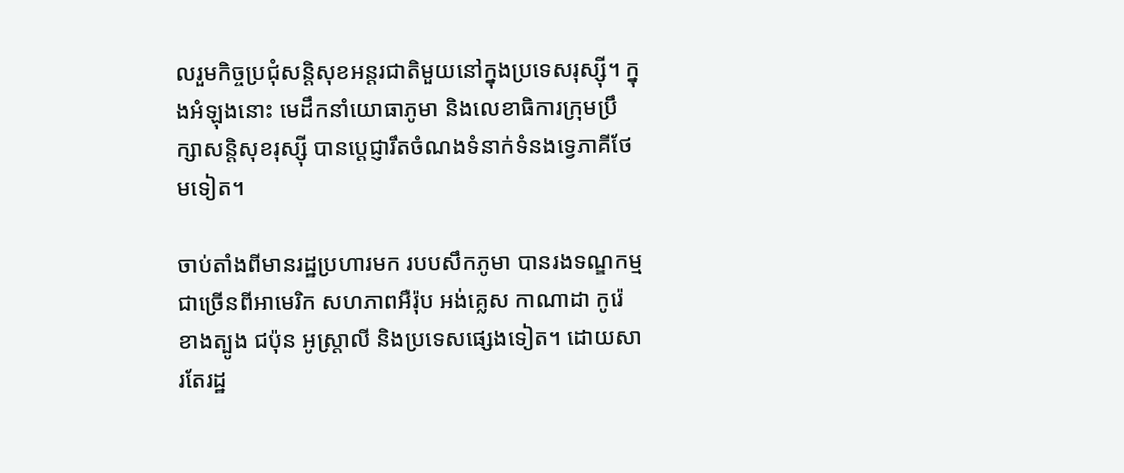លរួមកិច្ចប្រជុំសន្តិសុខអន្តរជាតិមួយនៅក្នុងប្រទេសរុស្ស៊ី។ ក្នុងអំឡុងនោះ មេដឹកនាំយោធាភូមា និងលេខាធិការក្រុមប្រឹក្សាសន្តិសុខរុស្ស៊ី បានប្ដេជ្ញារឹតចំណងទំនាក់ទំនងទ្វេភាគីថែមទៀត។

ចាប់តាំងពីមានរដ្ឋប្រហារមក របបសឹកភូមា បានរងទណ្ឌកម្មជាច្រើនពីអាមេរិក សហភាពអឺរ៉ុប អង់គ្លេស កាណាដា កូរ៉េខាងត្បូង ជប៉ុន អូស្ត្រាលី និងប្រទេសផ្សេងទៀត។ ដោយសារតែរដ្ឋ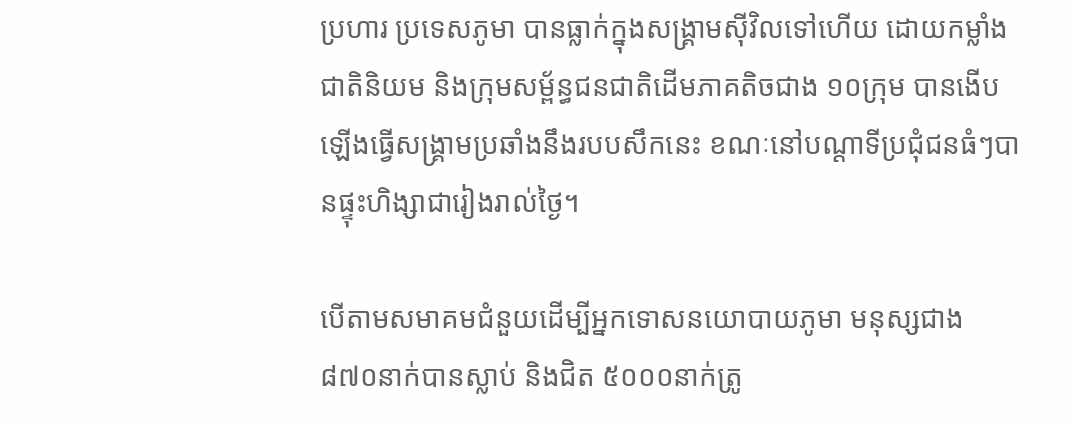ប្រហារ ប្រទេសភូមា បានធ្លាក់ក្នុងសង្គ្រាមស៊ីវិលទៅហើយ ដោយកម្លាំងជាតិនិយម និងក្រុមសម្ព័ន្ធជនជាតិដើមភាគតិចជាង ១០ក្រុម បានងើបឡើងធ្វើសង្គ្រាមប្រឆាំងនឹងរបបសឹកនេះ ខណៈនៅបណ្ដាទីប្រជុំជនធំៗបានផ្ទុះហិង្សាជារៀងរាល់ថ្ងៃ។

បើតាមសមាគមជំនួយដើម្បីអ្នកទោសនយោបាយភូមា មនុស្សជាង ៨៧០នាក់បានស្លាប់ និងជិត ៥០០០នាក់ត្រូ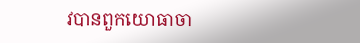វបានពួកយោធាចា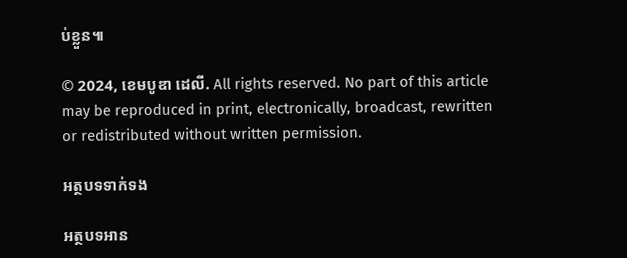ប់ខ្លួន៕

© 2024, ខេមបូឌា ដេលី. All rights reserved. No part of this article may be reproduced in print, electronically, broadcast, rewritten or redistributed without written permission.

អត្ថបទទាក់ទង

អត្ថបទអាន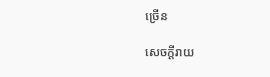ច្រើន

សេចក្ដីរាយ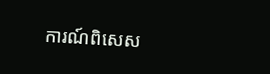ការណ៍ពិសេស